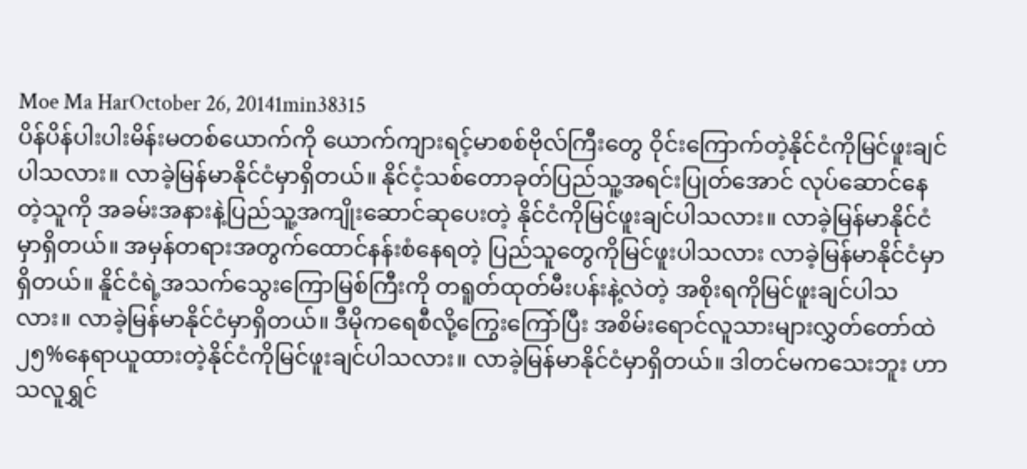Moe Ma HarOctober 26, 20141min38315
ပိန်ပိန်ပါးပါးမိန်းမတစ်ယောက်ကို ယောက်ကျားရင့်မာစစ်ဗိုလ်ကြီးတွေ ဝိုင်းကြောက်တဲ့နိုင်ငံကိုမြင်ဖူးချင်ပါသလား။ လာခဲ့မြန်မာနိုင်ငံမှာရှိတယ်။ နိုင်ငံ့သစ်တောခုတ်ပြည်သူ့အရင်းပြုတ်အောင် လုပ်ဆောင်နေတဲ့သူကို အခမ်းအနားနဲ့ပြည်သူ့အကျိုးဆောင်ဆုပေးတဲ့ နိုင်ငံကိုမြင်ဖူးချင်ပါသလား။ လာခဲ့မြန်မာနိုင်ငံမှာရှိတယ်။ အမှန်တရားအတွက်ထောင်နန်းစံနေရတဲ့ ပြည်သူတွေကိုမြင်ဖူးပါသလား လာခဲ့မြန်မာနိုင်ငံမှာရှိတယ်။ နိူင်ငံရဲ့အသက်သွေးကြောမြစ်ကြီးကို တရူတ်ထုတ်မီးပန်းနဲ့လဲတဲ့ အစိုးရကိုမြင်ဖူးချင်ပါသလား။ လာခဲ့မြန်မာနိုင်ငံမှာရှိတယ်။ ဒီမိုကရေစီလို့ကြွေးကြော်ပြီး အစိမ်းရောင်လူသားများလွှတ်တော်ထဲ ၂၅%နေရာယူထားတဲ့နိုင်ငံကိုမြင်ဖူးချင်ပါသလား။ လာခဲ့မြန်မာနိုင်ငံမှာရှိတယ်။ ဒါတင်မကသေးဘူး ဟာသလူရွှင်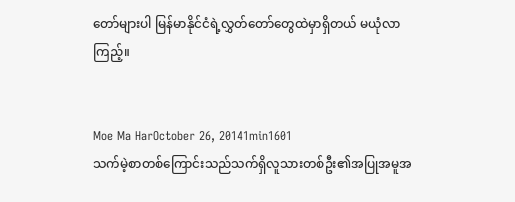တော်များပါ မြန်မာနိုင်ငံရဲ့လွှတ်တော်တွေထဲမှာရှိတယ် မယုံလာကြည့်။


Moe Ma HarOctober 26, 20141min1601
သက်မဲ့စာတစ်ကြောင်းသည်သက်ရှိလူသားတစ်ဦး၏အပြုအမူအ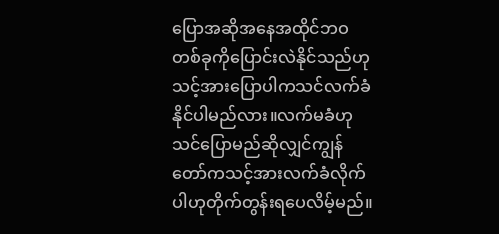ပြောအဆိုအနေအထိုင်ဘဝတစ်ခုကိုပြောင်းလဲနိုင်သည်ဟုသင့်အားပြောပါကသင်လက်ခံနိုင်ပါမည်လား။လက်မခံဟုသင်ပြောမည်ဆိုလျှင်ကျွန်တော်ကသင့်အားလက်ခံလိုက်ပါဟုတိုက်တွန်းရပေလိမ့်မည်။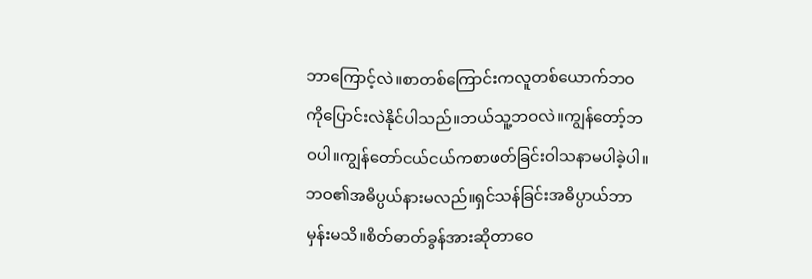ဘာကြောင့်လဲ။စာတစ်ကြောင်းကလူတစ်ယောက်ဘဝကိုပြောင်းလဲနိုင်ပါသည်။ဘယ်သူ့ဘဝလဲ။ကျွန်တော့်ဘဝပါ။ကျွန်တော်ငယ်ငယ်ကစာဖတ်ခြင်းဝါသနာမပါခဲ့ပါ။ဘဝ၏အဓိပ္ပယ်နားမလည်။ရှင်သန်ခြင်းအဓိပ္ပာယ်ဘာမှန်းမသိ။စိတ်ဓာတ်ခွန်အားဆိုတာဝေ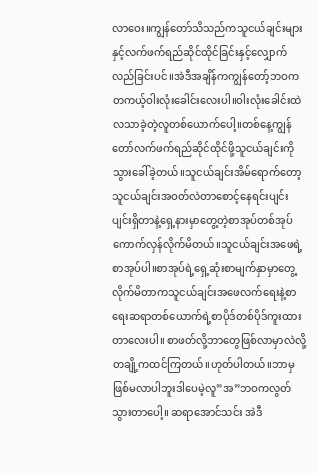လာဝေး။ကျွန်တော်သိသည်ကသူငယ်ချင်းများနှင့်လက်ဖက်ရည်ဆိုင်ထိုင်ခြင်းနှင့်လျှောက်လည်ခြင်းပင်။အဲဒီအချိန်ကကျွန်တော့်ဘဝကတကယ့်ဝါးလုံးခေါင်းလေးပါ။ဝါးလုံးခေါင်းထဲလသာခဲ့တဲ့လူတစ်ယောက်ပေါ့။တစ်နေ့ကျွန်တော်လက်ဖက်ရည်ဆိုင်ထိုင်ဖို့သူငယ်ချင်းကိုသွားခေါ်ခဲ့တယ်။သူငယ်ချင်းအိမ်ရောက်တော့သူငယ်ချင်းအဝတ်လဲတာစောင့်နေရင်းပျင်းပျင်းရှိတာနဲ့ရှေ့နားမှာတွေ့တဲ့စာအုပ်တစ်အုပ်ကောက်လှန်လိုက်မိတယ်။သူငယ်ချင်းအဖေရဲ့စာအုပ်ပါ။စာအုပ်ရဲ့ရှေ့ဆုံးစာမျက်နှာမှာတွေ့လိုက်မိတာကသူငယ်ချင်းအဖေလက်ရေးနဲ့စာရေးဆရာတစ်ယောက်ရဲ့စာပိုဒ်တစ်ပိုဒ်ကူးထားတာလေးပါ။ စာဖတ်လို့ဘာတွေဖြစ်လာမှာလဲလို့တချို့ကထင်ကြတယ်။ဟုတ်ပါတယ်။ဘာမှဖြစ်မလာပါဘူးဒါပေမဲ့လူ”အ”ဘဝကလွတ်သွားတာပေါ့။ ဆရာအောင်သင်း အဲဒီ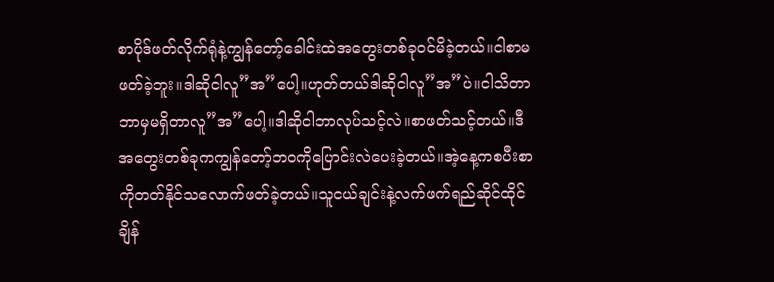စာပိုဒ်ဖတ်လိုက်ရုံနဲ့ကျွန်တော့်ခေါင်းထဲအတွေးတစ်ခုဝင်မိခဲ့တယ်။ငါစာမဖတ်ခဲ့ဘူး။ဒါဆိုငါလူ”အ”ပေါ့။ဟုတ်တယ်ဒါဆိုငါလူ”အ”ပဲ။ငါသိတာဘာမှမရှိတာလူ”အ”ပေါ့။ဒါဆိုငါဘာလုပ်သင့်လဲ။စာဖတ်သင့်တယ်။ဒီအတွေးတစ်ခုကကျွန်တော့်ဘဝကိုပြောင်းလဲပေးခဲ့တယ်။အဲ့နေ့ကစပီးစာကိုတတ်နိုင်သလောက်ဖတ်ခဲ့တယ်။သူငယ်ချင်းနဲ့လက်ဖက်ရည်ဆိုင်ထိုင်ချိန်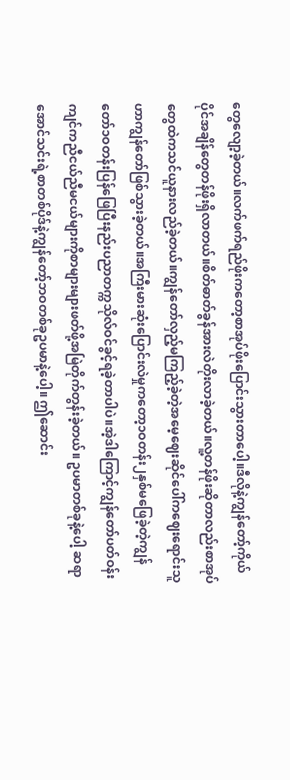တွေလျော့ခဲ့တယ်။လက်ဖက်ရည်ဖိုးကတော့စာအုပ်ဖိုးပြောင်းသွားတာပေါ့။ဒီလိုနဲ့ကျွန်တော့်ကိုယ်ပိုင်အချိန်တွေတန်ဖိုးရှိလာတယ်။စိတ်ဓာတ်ခွန်အားလဲတိုးလာခဲ့တယ်။လူ့တန်ဖိုးဆိုတာလည်းစာအုပ်တွေထဲကသင်ယူနားလည်ခဲ့တယ်။ကျွန်တော်လှည့်မကြည့်ခဲ့တဲ့အမေ့ဈေးဆိုင်ပေါ်ကဈေးရောင်းသူဟာကျွန်တော်ဖြစ်သွားခဲ့တယ်။အကြီးမားဆုံးပြောင်းလဲမှုကတော့၁ဝတန်း၂နှစ်မဖြေခဲ့တဲ့ကျွန်တော်၁ဝတန်းပြန်ဖြေပြီးနည်းပညာတက္ကသိုလ်ဝင်ခွင့်ရခဲ့တာပါပဲ။အဲ့ဒါကြောင့်ကျွန်တော်ပတ်ဝန်းကျင်ကညီငယ်ညီမငယ်များကိုစာများများဖတ်ဖို့အမြဲတိုက်တွန်းခဲ့တယ်။ ဥပမာတစ်ခုနဲ့ပေါ့ ဆရာအောင်သင်းရဲ့စာတစ်ပိုဒ်နဲ့ကျွန်တော့်ဘဝတစ်ခုဥပမာနဲ့ပေါ့။ ဤဆောင်း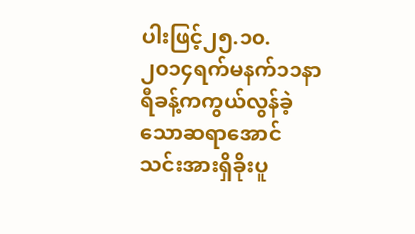ပါးဖြင့်၂၅.၁၀.၂၀၁၄ရက်မနက်၁၁နာရီခန့်ကကွယ်လွန်ခဲ့သောဆရာအောင်သင်းအားရှိခိုးပူ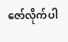ဇော်လိုက်ပါ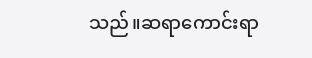သည်။ဆရာကောင်းရာ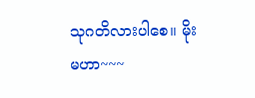သုဂတိလားပါစေ။ မိုးမဟာ~~~